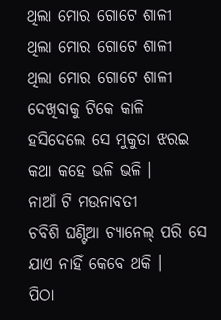ଥିଲା ମୋର ଗୋଟେ ଶାଳୀ
ଥିଲା ମୋର ଗୋଟେ ଶାଳୀ
ଥିଲା ମୋର ଗୋଟେ ଶାଳୀ
ଦେଖିବାକୁ ଟିକେ କାଳି
ହସିଦେଲେ ସେ ମୁକୁତା ଝରଇ
କଥା କହେ ଭଳି ଭଳି ।
ନାଆଁ ଟି ମଉନାବତୀ
ଚବିଶି ଘଣ୍ଟିଆ ଚ୍ୟାନେଲ୍ ପରି ସେ
ଯାଏ ନାହିଁ କେବେ ଥକି ।
ପିଠା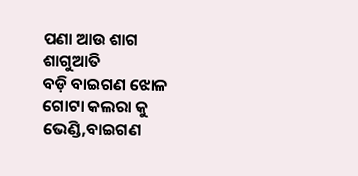ପଣା ଆଉ ଶାଗ ଶାଗୁଆତି
ବଡ଼ି ବାଇଗଣ ଝୋଳ
ଗୋଟା କଲରା କୁ ଭେଣ୍ଡି,ବାଇଗଣ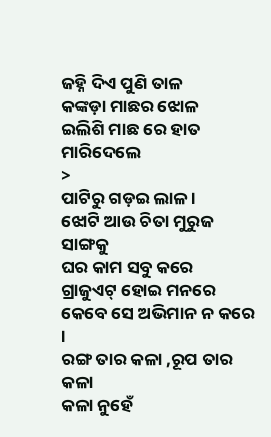ଜହ୍ନି ଦିଏ ପୁଣି ତାଳ
କଙ୍କଡ଼ା ମାଛର ଝୋଳ
ଇଲିଶି ମାଛ ରେ ହାତ ମାରିଦେଲେ
>
ପାଟିରୁ ଗଡ଼ଇ ଲାଳ ।
ଝୋଟି ଆଉ ଚିତା ମୁରୁଜ ସାଙ୍ଗକୁ
ଘର କାମ ସବୁ କରେ
ଗ୍ରାଜୁଏଟ୍ ହୋଇ ମନରେ
କେବେ ସେ ଅଭିମାନ ନ କରେ ।
ରଙ୍ଗ ତାର କଳା ,ରୂପ ତାର କଳା
କଳା ନୁହେଁ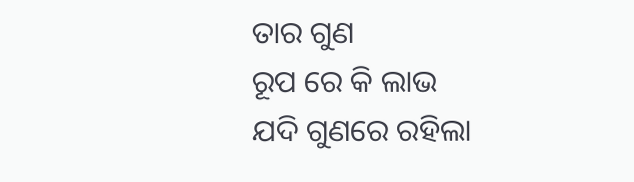ତାର ଗୁଣ
ରୂପ ରେ କି ଲାଭ
ଯଦି ଗୁଣରେ ରହିଲା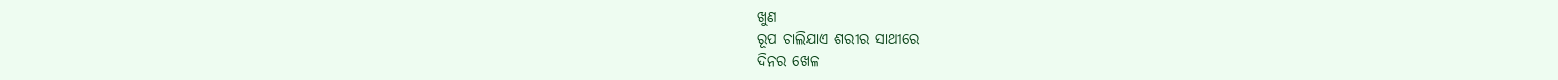ଖୁଣ
ରୂପ ଚାଲିଯାଏ ଶରୀର ସାଥୀରେ
ଦିନର ଖେଳ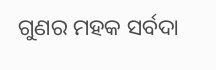ଗୁଣର ମହକ ସର୍ବଦା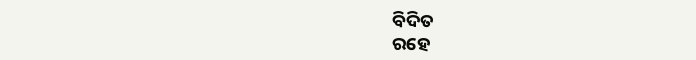ବିଦିତ
ରହେ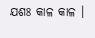ଯଶଃ କାଳ କାଳ ।